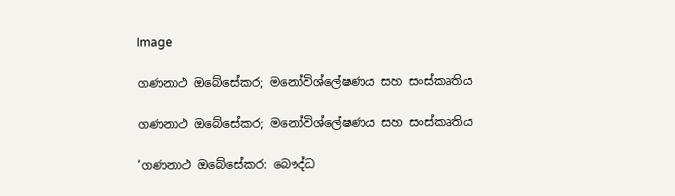Image

ගණනාථ ඔබේසේකර; මනෝවිශ්ලේෂණය සහ සංස්කෘතිය

ගණනාථ ඔබේසේකර; මනෝවිශ්ලේෂණය සහ සංස්කෘතිය

‘ගණනාථ ඔබේසේකර: බෞද්ධ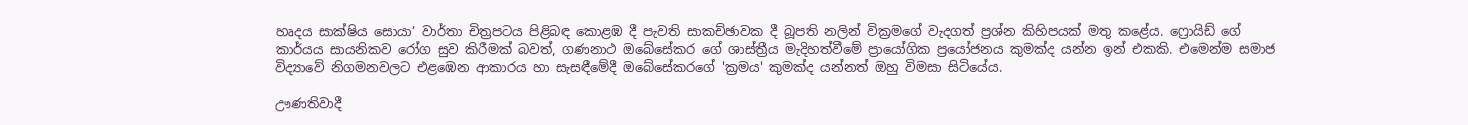හෘදය සාක්ෂිය සොයා’ වාර්තා චිත්‍රපටය පිළිබඳ කොළඹ දී පැවති සාකච්ඡාවක දී බූපති නලින් වික්‍රමගේ වැදගත් ප්‍රශ්න කිහිපයක් මතු කළේය. ෆ්‍රොයිඩ් ගේ කාර්යය සායනිකව රෝග සුව කිරීමක් බවත්, ගණනාථ ඔබේසේකර ගේ ශාස්ත්‍රීය මැදිහත්වීමේ ප්‍රායෝගික ප්‍රයෝජනය කුමක්ද යන්න ඉන් එකකි. එමෙන්ම සමාජ විද්‍යාවේ නිගමනවලට එළඹෙන ආකාරය හා සැසඳීමේදී ඔබේසේකරගේ 'ක්‍රමය' කුමක්ද යන්නත් ඔහු විමසා සිටියේය.

ඌණතිවාදී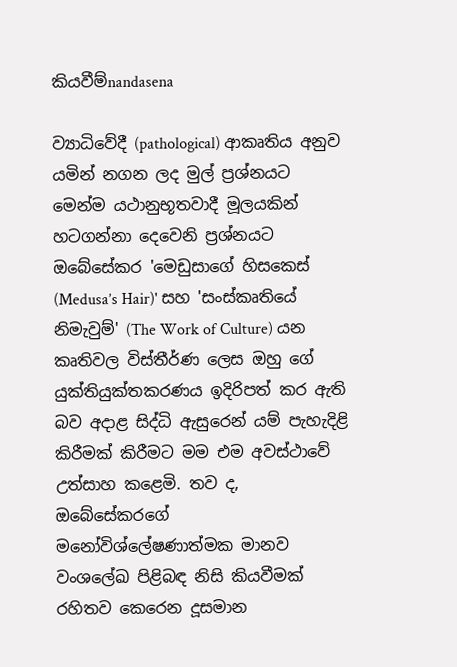කියවීම්nandasena

ව්‍යාධිවේදී (pathological) ආකෘතිය අනුව යමින් නගන ලද මුල් ප්‍රශ්නයට මෙන්ම යථානුභූතවාදී මූලයකින් හටගන්නා දෙවෙනි ප්‍රශ්නයට ඔබේසේකර 'මෙඩුසාගේ හිසකෙස් (Medusa’s Hair)' සහ 'සංස්කෘතියේ නිමැවුම්' (The Work of Culture) යන කෘතිවල විස්තීර්ණ ලෙස ඔහු ගේ යුක්තියුක්තකරණය ඉදිරිපත් කර ඇති බව අදාළ සිද්ධි ඇසුරෙන් යම් පැහැදිළි කිරීමක් කිරීමට මම එම අවස්ථාවේ උත්සාහ කළෙමි. තව ද, ඔබේසේකරගේ මනෝවිශ්ලේෂණාත්මක මානව වංශලේඛ පිළිබඳ නිසි කියවීමක් රහිතව කෙරෙන දූසමාන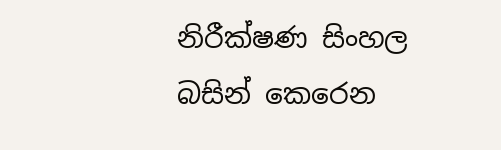නිරීක්ෂණ සිංහල බසින් කෙරෙන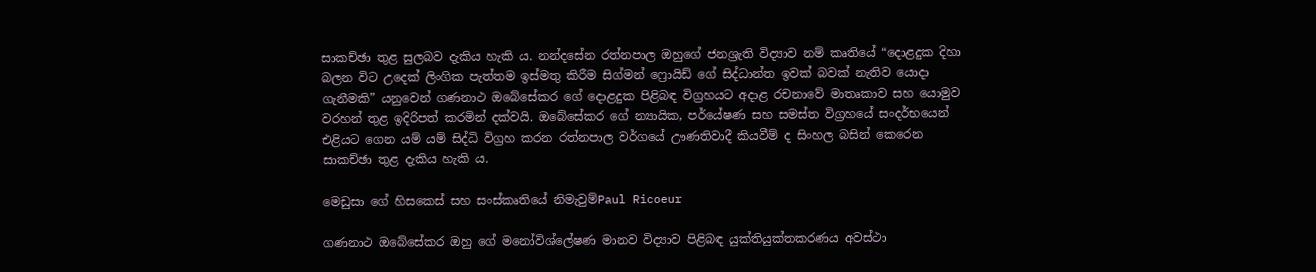සාකච්ඡා තුළ සුලබව දැකිය හැකි ය. නන්දසේන රත්නපාල ඔහුගේ ජනශ්‍රැති විද්‍යාව නම් කෘතියේ “දොළදුක දිහා බලන විට උදෙක් ලිංගික පැත්තම ඉස්මතු කිරීම සිග්මන් ෆ්‍රොයිඩ් ගේ සිද්ධාන්ත ඉවක් බවක් නැතිව යොදා ගැනීමකි” යනුවෙන් ගණනාථ ඔබේසේකර ගේ දොළදුක පිළිබඳ විග්‍රහයට අදාළ රචනාවේ මාතෘකාව සහ යොමුව වරහන් තුළ ඉදිරිපත් කරමින් දක්වයි. ඔබේසේකර ගේ න්‍යායික, පර්යේෂණ සහ සමස්ත විග්‍රහයේ සංදර්භයෙන් එළියට ගෙන යම් යම් සිද්ධි විග්‍රහ කරන රත්නපාල වර්ගයේ ඌණතිවාදී කියවීම් ද සිංහල බසින් කෙරෙන සාකච්ඡා තුළ දැකිය හැකි ය.

මෙඩුසා ගේ හිසකෙස් සහ සංස්කෘතියේ නිමැවුම්Paul Ricoeur

ගණනාථ ඔබේසේකර ඔහු ගේ මනෝවිශ්ලේෂණ මානව විද්‍යාව පිළිබඳ යුක්තියුක්තකරණය අවස්ථා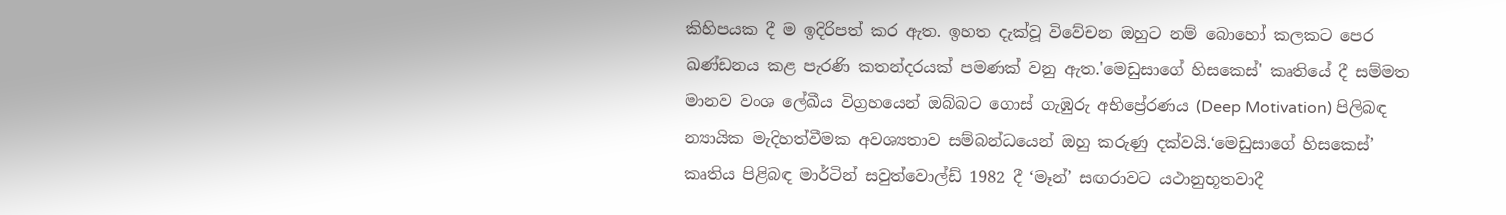කිහිපයක දී ම ඉදිරිපත් කර ඇත. ඉහත දැක්වූ විවේචන ඔහුට නම් බොහෝ කලකට පෙර ඛණ්ඩනය කළ පැරණි කතන්දරයක් පමණක් වනු ඇත.'මෙඩුසාගේ හිසකෙස්' කෘතියේ දී සම්මත මානව වංශ ලේඛීය විග්‍රහයෙන් ඔබ්බට ගොස් ගැඹුරු අභිප්‍රේරණය (Deep Motivation) පිලිබඳ න්‍යායික මැදිහත්වීමක අවශ්‍යතාව සම්බන්ධයෙන් ඔහු කරුණු දක්වයි.‘මෙඩුසාගේ හිසකෙස්’ කෘතිය පිළිබඳ මාර්ටින් සවුත්වොල්ඩ් 1982 දී ‘මෑන්’ සඟරාවට යථානුභූතවාදී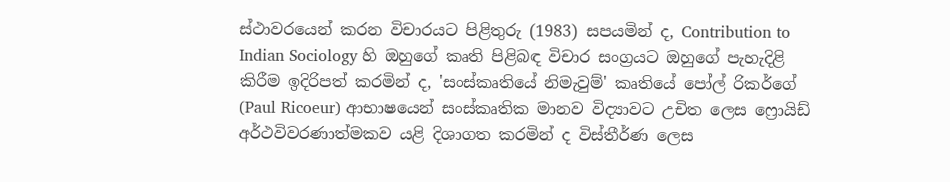ස්ථාවරයෙන් කරන විචාරයට පිළිතුරු (1983) සපයමින් ද, Contribution to Indian Sociology හි ඔහුගේ කෘති පිළිබඳ විචාර සංග්‍රයට ඔහුගේ පැහැදිළි කිරීම ඉදිරිපත් කරමින් ද, 'සංස්කෘතියේ නිමැවුම්' කෘතියේ පෝල් රිකර්ගේ (Paul Ricoeur) ආභාෂයෙන් සංස්කෘතික මානව විද්‍යාවට උචිත ලෙස ෆ්‍රොයිඩ් අර්ථවිවරණාත්මකව යළි දිශාගත කරමින් ද විස්තීර්ණ ලෙස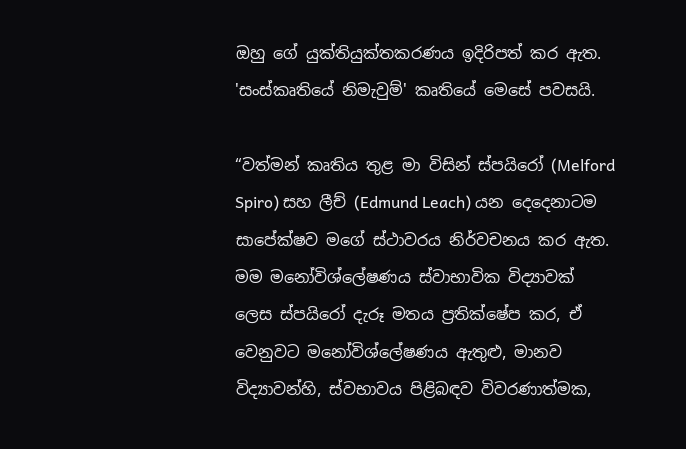ඔහු ගේ යුක්තියුක්තකරණය ඉදිරිපත් කර ඇත. 'සංස්කෘතියේ නිමැවුම්' කෘතියේ මෙසේ පවසයි.

“වත්මන් කෘතිය තුළ මා විසින් ස්පයිරෝ (Melford Spiro) සහ ලීච් (Edmund Leach) යන දෙදෙනාටම සාපේක්ෂව මගේ ස්ථාවරය නිර්වචනය කර ඇත. මම මනෝවිශ්ලේෂණය ස්වාභාවික විද්‍යාවක් ලෙස ස්පයිරෝ දැරූ මතය ප්‍රතික්ෂේප කර, ඒ වෙනුවට මනෝවිශ්ලේෂණය ඇතුළු, මානව විද්‍යාවන්හි, ස්වභාවය පිළිබඳව විවරණාත්මක,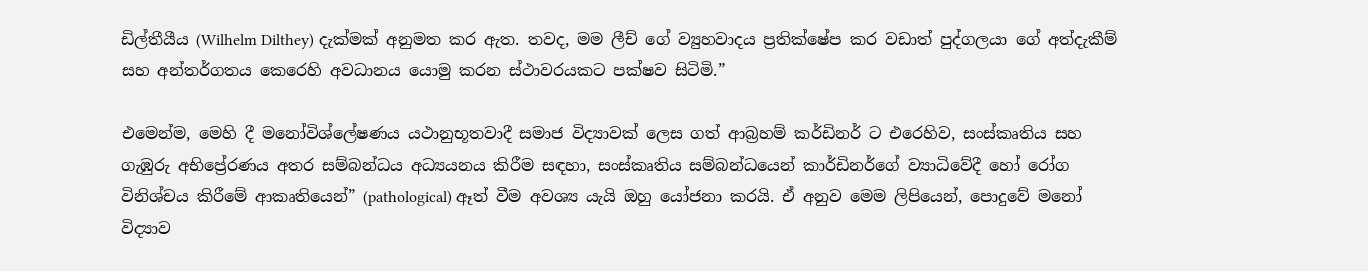ඩිල්තීයීය (Wilhelm Dilthey) දැක්මක් අනුමත කර ඇත. තවද, මම ලීච් ගේ ව්‍යුහවාදය ප්‍රතික්ෂේප කර වඩාත් පුද්ගලයා ගේ අත්දැකීම් සහ අන්තර්ගතය කෙරෙහි අවධානය යොමු කරන ස්ථාවරයකට පක්ෂව සිටිමි.”

එමෙන්ම, මෙහි දී මනෝවිශ්ලේෂණය යථානුභූතවාදී සමාජ විද්‍යාවක් ලෙස ගත් ආබ්‍රහම් කර්ඩිනර් ට එරෙහිව, සංස්කෘතිය සහ ගැඹුරු අභිප්‍රේරණය අතර සම්බන්ධය අධ්‍යයනය කිරීම සඳහා, සංස්කෘතිය සම්බන්ධයෙන් කාර්ඩිනර්ගේ ව්‍යාධිවේදී හෝ රෝග විනිශ්චය කිරීමේ ආකෘතියෙන්” (pathological) ඈත් වීම අවශ්‍ය යැයි ඔහු යෝජනා කරයි. ඒ අනුව මෙම ලිපියෙන්, පොදුවේ මනෝ විද්‍යාව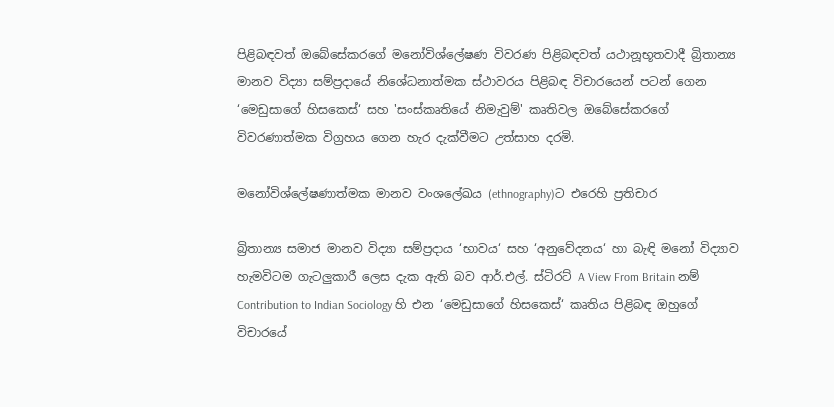පිළිබඳවත් ඔබේසේකරගේ මනෝවිශ්ලේෂණ විවරණ පිළිබඳවත් යථානූභූතවාදී බ්‍රිතාන්‍ය මානව විද්‍යා සම්ප්‍රදායේ නිශේධනාත්මක ස්ථාවරය පිළිබඳ විචාරයෙන් පටන් ගෙන ‘මෙඩුසාගේ හිසකෙස්‘ සහ 'සංස්කෘතියේ නිමැවුම්' කෘතිවල ඔබේසේකරගේ විවරණාත්මක විග්‍රහය ගෙන හැර දැක්වීමට උත්සාහ දරමි.

මනෝවිශ්ලේෂණාත්මක මානව වංශලේඛය (ethnography)ට එරෙහි ප්‍රතිචාර

බ්‍රිතාන්‍ය සමාජ මානව විද්‍යා සම්ප්‍රදාය ‘භාවය‘ සහ ‘අනුවේදනය‘ හා බැඳි මනෝ විද්‍යාව හැමවිටම ගැටලුකාරී ලෙස දැක ඇති බව ආර්.එල්. ස්ටිරට් A View From Britain නම් Contribution to Indian Sociology හි එන ‘මෙඩුසාගේ හිසකෙස්‘ කෘතිය පිළිබඳ ඔහුගේ විචාරයේ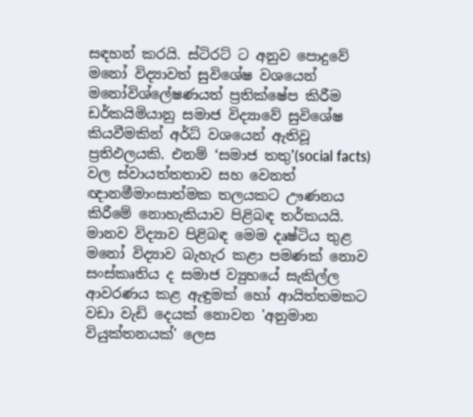සඳහන් කරයි. ස්ටිරට් ට අනුව පොදුවේ මනෝ විද්‍යාවත් සුවිශේෂ වශයෙන් මනෝවිශ්ලේෂණයත් ප්‍රතික්ෂේප කිරීම ඩර්කයිමියානු සමාජ විද්‍යාවේ සුවිශේෂ කියවීමකින් අර්ධ් වශයෙන් ඇතිවූ ප්‍රතිඵලයකි. එනම් ‘සමාජ තතු’(social facts) වල ස්වායත්තතාව සහ වෙනත් ඥානමීමාංසාත්මක තලයකට ඌණනය කිරීමේ නොහැකියාව පිළිබඳ තර්කයයි. මානව විද්‍යාව පිළිබඳ මෙම දෘෂ්ටිය තුළ මනෝ විද්‍යාව බැහැර කළා පමණක් නොව සංස්කෘතිය ද සමාජ ව්‍යුහයේ සැකිල්ල ආවරණය කළ ඇඳුමක් හෝ ආයිත්තමකට වඩා වැඩි දෙයක් නොවන 'අනුමාන වියුක්තනයක්' ලෙස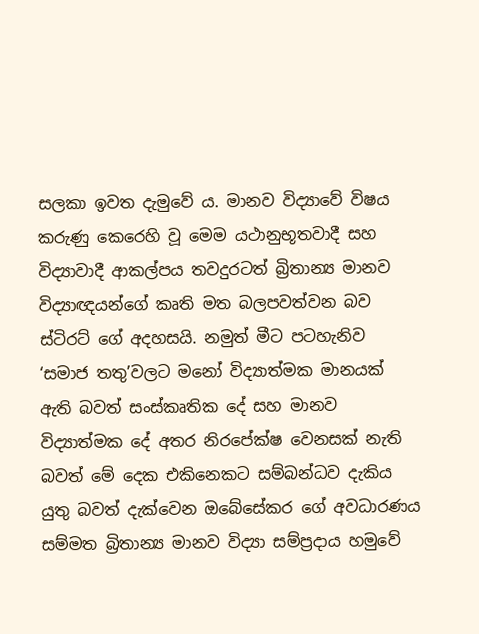සලකා ඉවත දැමුවේ ය. මානව විද්‍යාවේ විෂය කරුණු කෙරෙහි වූ මෙම යථානුභූතවාදී සහ විද්‍යාවාදී ආකල්පය තවදුරටත් බ්‍රිතාන්‍ය මානව විද්‍යාඥයන්ගේ කෘති මත බලපවත්වන බව ස්ටිරට් ගේ අදහසයි. නමුත් මීට පටහැනිව ‘සමාජ තතු’වලට මනෝ විද්‍යාත්මක මානයක් ඇති බවත් සංස්කෘතික දේ සහ මානව විද්‍යාත්මක දේ අතර නිරපේක්ෂ වෙනසක් නැති බවත් මේ දෙක එකිනෙකට සම්බන්ධව දැකිය යුතු බවත් දැක්වෙන ඔබේසේකර ගේ අවධාරණය සම්මත බ්‍රිතාන්‍ය මානව විද්‍යා සම්ප්‍රදාය හමුවේ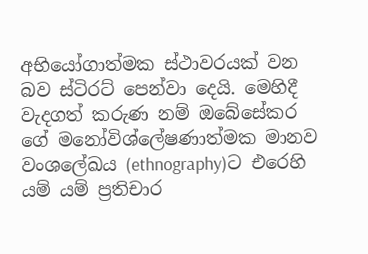අභියෝගාත්මක ස්ථාවරයක් වන බව ස්ටිරට් පෙන්වා දෙයි. මෙහිදී වැදගත් කරුණ නම් ඔබේසේකර ගේ මනෝවිශ්ලේෂණාත්මක මානව වංශලේඛය (ethnography)ට එරෙහි යම් යම් ප්‍රතිචාර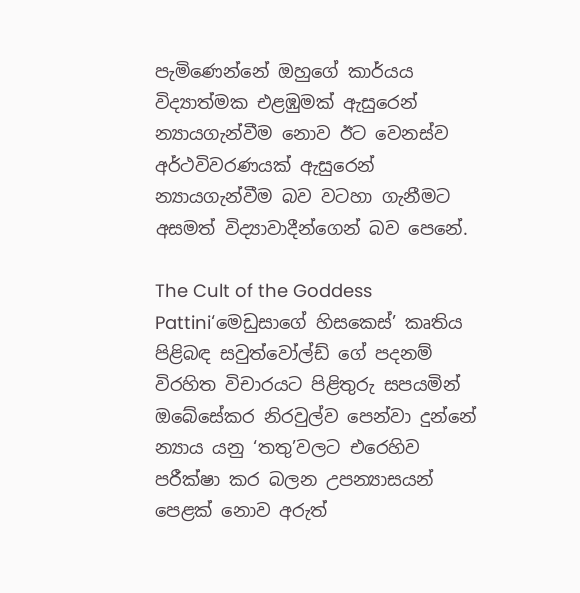පැමිණෙන්නේ ඔහුගේ කාර්යය විද්‍යාත්මක එළඹුමක් ඇසුරෙන් න්‍යායගැන්වීම නොව ඊට වෙනස්ව අර්ථවිවරණයක් ඇසුරෙන් න්‍යායගැන්වීම බව වටහා ගැනීමට අසමත් විද්‍යාවාදීන්ගෙන් බව පෙනේ.

The Cult of the Goddess Pattini‘මෙඩුසාගේ හිසකෙස්’ කෘතිය පිළිබඳ සවුත්වෝල්ඩ් ගේ පදනම් විරහිත විචාරයට පිළිතුරු සපයමින් ඔබේසේකර නිරවුල්ව පෙන්වා දුන්නේ න්‍යාය යනු ‘තතු’වලට එරෙහිව පරීක්ෂා කර බලන උපන්‍යාසයන් පෙළක් නොව අරුත්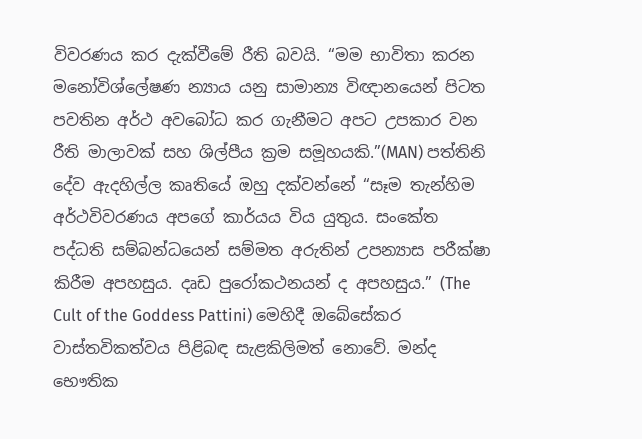විවරණය කර දැක්වීමේ රීති බවයි. “මම භාවිතා කරන මනෝවිශ්ලේෂණ න්‍යාය යනු සාමාන්‍ය විඥානයෙන් පිටත පවතින අර්ථ අවබෝධ කර ගැනීමට අපට උපකාර වන රීති මාලාවක් සහ ශිල්පීය ක්‍රම සමූහයකි.”(MAN) පත්තිනි දේව ඇදහිල්ල කෘතියේ ඔහු දක්වන්නේ “සෑම තැන්හිම අර්ථවිවරණය අපගේ කාර්යය විය යුතුය. සංකේත පද්ධති සම්බන්ධයෙන් සම්මත අරුතින් උපන්‍යාස පරීක්ෂා කිරීම අපහසුය. දෘඩ පුරෝකථනයන් ද අපහසුය.” (The Cult of the Goddess Pattini) මෙහිදී ඔබේසේකර වාස්තවිකත්වය පිළිබඳ සැළකිලිමත් නොවේ. මන්ද භෞතික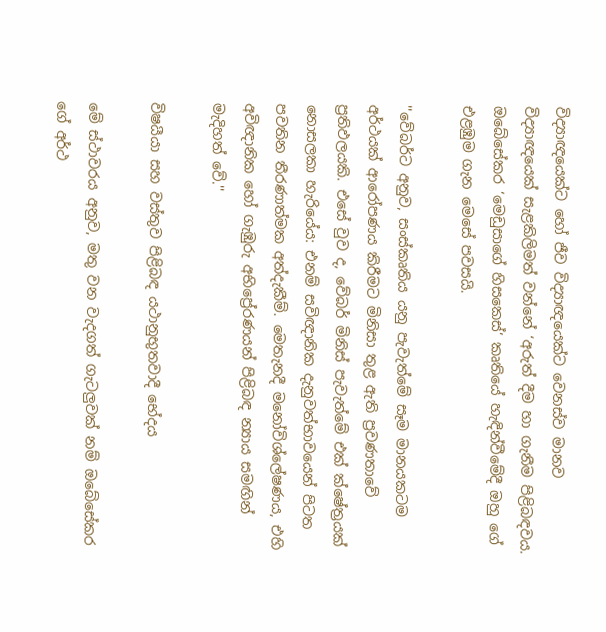විද්‍යාඥයෙක්ට හෝ ජීව විද්‍යාඥයෙක්ට වෙනස්ව මානව විද්‍යාඥයෙක් සැළකිලිමත් වන්නේ ‘අරුත් දීම හා ගැනීම පිළිබඳවය. ඔබේසේකර ‘මෙඩුසාගේ හිසකෙස්’ කෘතියේ හැඳින්වීමේදී ඔහු ගේ එළඹුම ගැන මෙසේ පවසයි.

''වේබර්ට අනුව, සංස්කෘතිය යනු පැවැත්මේ සෑම මානයකටම අර්ථයක් ආරෝපණය කිරීමට මිනිසා තුළ ඇති ප්‍රවණතාවේ ප්‍රතිඵලයකි. එසේ වුව ද, වේබර් මිනිස් පැවැත්මේ එක් ක්ෂේත්‍රයක් නොසලකා හැරියේය: එනම් සවිඥානික දැනුවත්භාවයෙන් පිටත පවතින තීරණාත්මක අත්දැකීම්. මෙතැනදී මනෝවිශ්ලේෂණය, එහි අවිඥානික හෝ ගැඹුරු අභිප්‍රේරණයන් පිළිබඳ න්‍යාය සමඟින් මැදිහත් වේ.''

විෂයීයා සහ වස්තුව පිළිබඳ යථානුභුතවාදී භේදය

මේ ස්ථාවරය අනුව, මතු වන වැදගත් ගැටලුවක් නම් ඔබේසේකර ගේ අර්ථ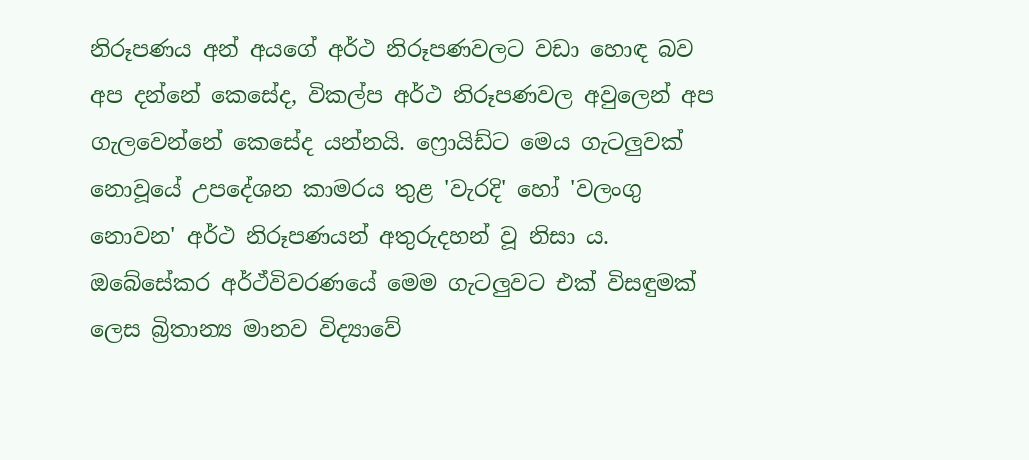නිරූපණය අන් අයගේ අර්ථ නිරූපණවලට වඩා හොඳ බව අප දන්නේ කෙසේද, විකල්ප අර්ථ නිරූපණවල අවුලෙන් අප ගැලවෙන්නේ කෙසේද යන්නයි. ෆ්‍රොයිඩ්ට මෙය ගැටලුවක් නොවූයේ උපදේශන කාමරය තුළ 'වැරදි' හෝ 'වලංගු නොවන' අර්ථ නිරූපණයන් අතුරුදහන් වූ නිසා ය. ඔබේසේකර අර්ථ්විවරණයේ මෙම ගැටලුවට එක් විසඳුමක් ලෙස බ්‍රිතාන්‍ය මානව විද්‍යාවේ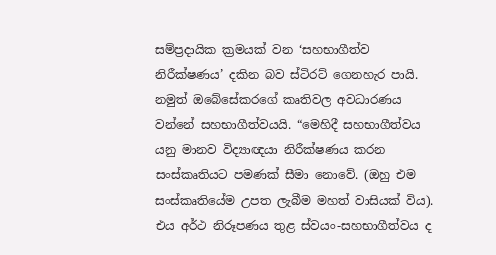සම්ප්‍රදායික ක්‍රමයක් වන ‘සහභාගීත්ව නිරීක්ෂණය’ දකින බව ස්ටිරට් ගෙනහැර පායි. නමුත් ඔබේසේකරගේ කෘතිවල අවධාරණය වන්නේ සහභාගීත්වයයි. “මෙහිදී සහභාගීත්වය යනු මානව විද්‍යාඥයා නිරීක්ෂණය කරන සංස්කෘතියට පමණක් සීමා නොවේ. (ඔහු එම සංස්කෘතියේම උපත ලැබීම මහත් වාසියක් විය). එය අර්ථ නිරූපණය තුළ ස්වයං-සහභාගීත්වය ද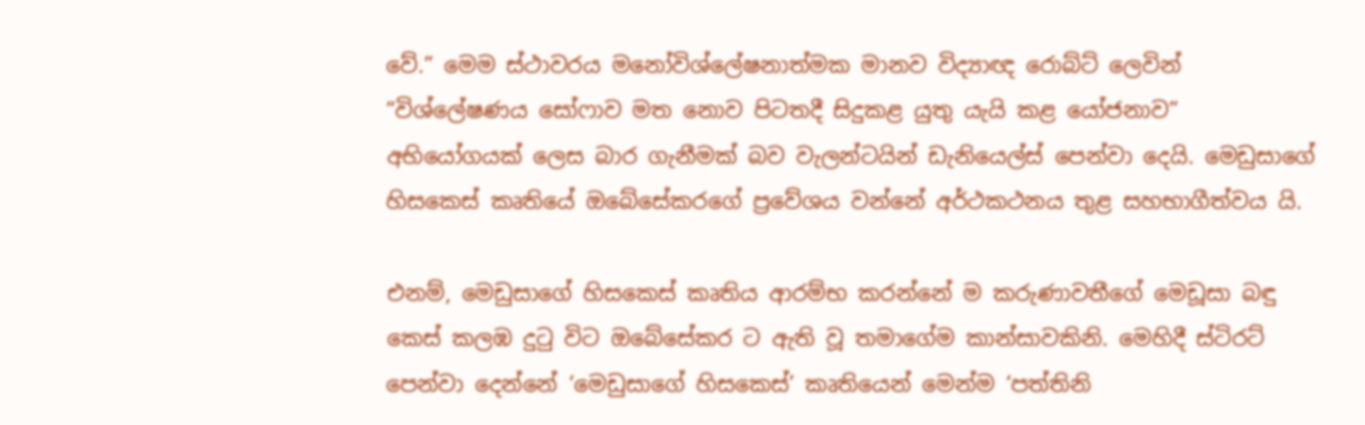වේ.” මෙම ස්ථාවරය මනෝවිශ්ලේෂනාත්මක මානව විද්‍යාඥ රොබ්ට් ලෙවින් “විශ්ලේෂණය සෝෆාව මත නොව පිටතදී සිදුකළ යුතු යැයි කළ යෝජනාව” අභියෝගයක් ලෙස බාර ගැනීමක් බව වැලන්ටයින් ඩැනියෙල්ස් පෙන්වා දෙයි. මෙඩුසාගේ හිසකෙස් කෘතියේ ඔබේසේකරගේ ප්‍රවේශය වන්නේ අර්ථකථනය තුළ සහභාගීත්වය යි.

එනම්, මෙඩුසාගේ හිසකෙස් කෘතිය ආරම්භ කරන්නේ ම කරුණාවතීගේ මෙඩූසා බඳු කෙස් කලඹ දුටු විට ඔබේසේකර ට ඇති වූ තමාගේම කාන්සාවකිනි. මෙහිදී ස්ටිරට් පෙන්වා දෙන්නේ ‘මෙඩුසාගේ හිසකෙස්’ කෘතියෙන් මෙන්ම ‘පත්තිනි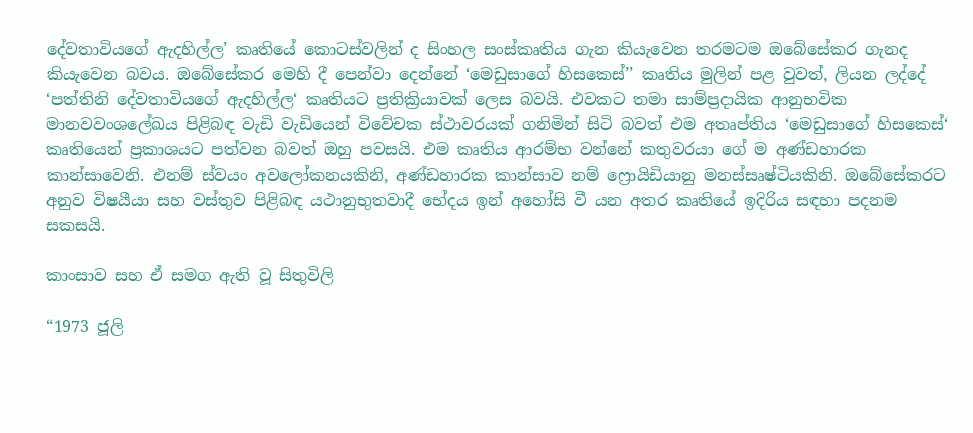දේවතාවියගේ ඇදහිල්ල’ කෘතියේ කොටස්වලින් ද සිංහල සංස්කෘතිය ගැන කියැවෙන තරමටම ඔබේසේකර ගැනද කියැවෙන බවය. ඔබේසේකර මෙහි දී පෙන්වා දෙන්නේ ‘මෙඩුසාගේ හිසකෙස්’’ කෘතිය මුලින් පළ වුවත්, ලියන ලද්දේ ‘පත්තිනි දේවතාවියගේ ඇදහිල්ල‘ කෘතියට ප්‍රතික්‍රියාවක් ලෙස බවයි. එවකට තමා සාම්ප්‍රදායික ආනුභවික මානවවංශලේඛය පිළිබඳ වැඩි වැඩියෙන් විවේචක ස්ථාවරයක් ගනිමින් සිටි බවත් එම අතෘප්තිය ‘මෙඩුසාගේ හිසකෙස්‘ කෘතියෙන් ප්‍රකාශයට පත්වන බවත් ඔහු පවසයි. එම කෘතිය ආරම්භ වන්නේ කතුවරයා ගේ ම අණ්ඩහාරක කාන්සාවෙනි. එනම් ස්වයං අවලෝකනයකිනි, අණ්ඩහාරක කාන්සාව නම් ෆ්‍රොයිඩියානු මනස්සෘෂ්ටියකිනි. ඔබේසේකරට අනුව විෂයීයා සහ වස්තුව පිළිබඳ යථානුභුතවාදී භේදය ඉන් අහෝසි වී යන අතර කෘතියේ ඉදිරිය සඳහා පදනම සකසයි.

කාංසාව සහ ඒ සමග ඇති වූ සිතුවිලි

“1973 ජූලි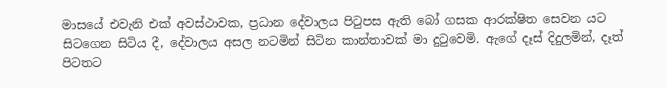මාසයේ එවැනි එක් අවස්ථාවක, ප්‍රධාන දේවාලය පිටුපස ඇති බෝ ගසක ආරක්ෂිත සෙවන යට සිටගෙන සිටිය දී, දේවාලය අසල නටමින් සිටින කාන්තාවක් මා දුටුවෙමි. ඇගේ දෑස් දිදුලමින්, දෑත් පිටතට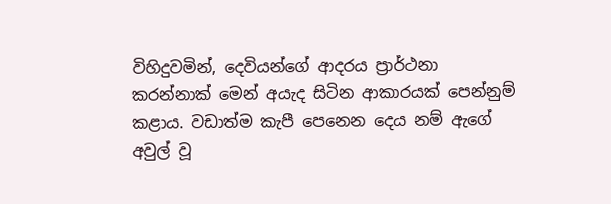විහිදුවමින්, දෙවියන්ගේ ආදරය ප්‍රාර්ථනා කරන්නාක් මෙන් අයැද සිටින ආකාරයක් පෙන්නුම් කළාය. වඩාත්ම කැපී පෙනෙන දෙය නම් ඇගේ අවුල් වූ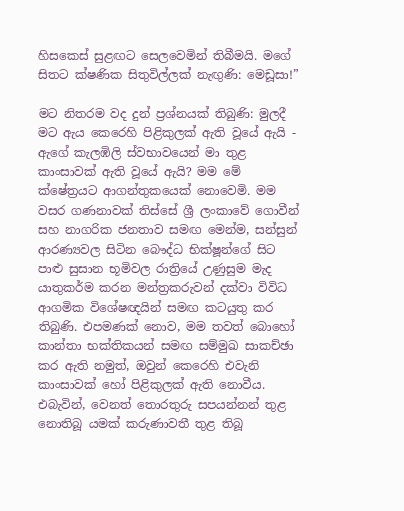හිසකෙස් සුළඟට සෙලවෙමින් තිබීමයි. මගේ සිතට ක්ෂණික සිතුවිල්ලක් නැඟුණි: මෙඩූසා!”

මට නිතරම වද දුන් ප්‍රශ්නයක් තිබුණි: මුලදී මට ඇය කෙරෙහි පිළිකුලක් ඇති වූයේ ඇයි - ඇගේ කැලඹිලි ස්වභාවයෙන් මා තුළ කාංසාවක් ඇති වූයේ ඇයි? මම මේ ක්ෂේත්‍රයට ආගන්තුකයෙක් නොවෙමි. මම වසර ගණනාවක් තිස්සේ ශ්‍රී ලංකාවේ ගොවීන් සහ නාගරික ජනතාව සමඟ මෙන්ම, සන්සුන් ආරණ්‍යවල සිටින බෞද්ධ භික්ෂූන්ගේ සිට පාළු සුසාන භූමිවල රාත්‍රියේ උණුසුම මැද යාතුකර්ම කරන මන්ත්‍රකරුවන් දක්වා විවිධ ආගමික විශේෂඥයින් සමඟ කටයුතු කර තිබුණි. එපමණක් නොව, මම තවත් බොහෝ කාන්තා භක්තිකයන් සමඟ සම්මුඛ සාකච්ඡා කර ඇති නමුත්, ඔවුන් කෙරෙහි එවැනි කාංසාවක් හෝ පිළිකුලක් ඇති නොවීය. එබැවින්, වෙනත් තොරතුරු සපයන්නන් තුළ නොතිබූ යමක් කරුණාවතී තුළ තිබූ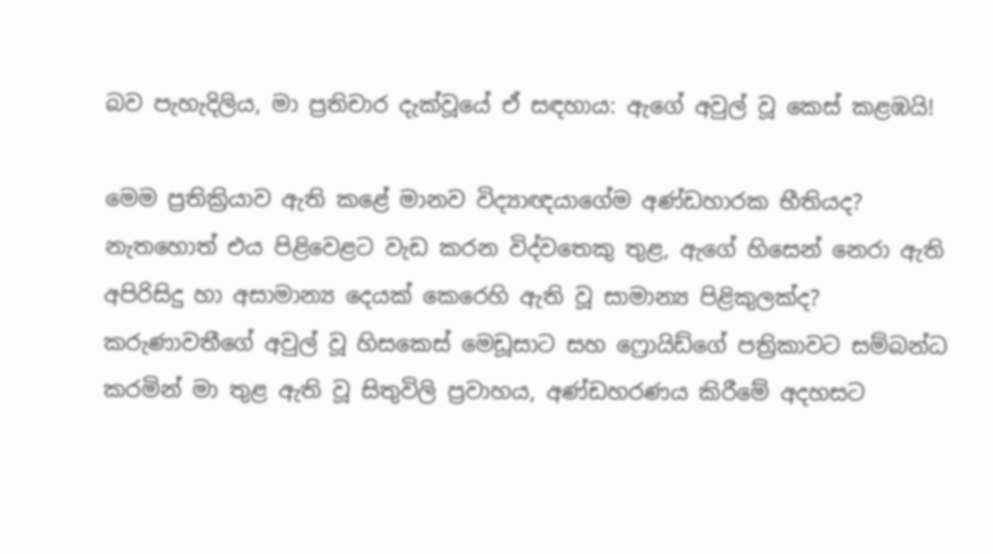බව පැහැදිලිය, මා ප්‍රතිචාර දැක්වූයේ ඒ සඳහාය: ඇගේ අවුල් වූ කෙස් කළඹයි!

මෙම ප්‍රතික්‍රියාව ඇති කළේ මානව විද්‍යාඥයාගේම අණ්ඩහාරක භීතියද? නැතහොත් එය පිළිවෙළට වැඩ කරන විද්වතෙකු තුළ, ඇගේ හිසෙන් නෙරා ඇති අපිරිසිදු හා අසාමාන්‍ය දෙයක් කෙරෙහි ඇති වූ සාමාන්‍ය පිළිකුලක්ද? කරුණාවතීගේ අවුල් වූ හිසකෙස් මෙඩූසාට සහ ෆ්‍රොයිඩ්ගේ පත්‍රිකාවට සම්බන්ධ කරමින් මා තුළ ඇති වූ සිතුවිලි ප්‍රවාහය, අණ්ඩහරණය කිරීමේ අදහසට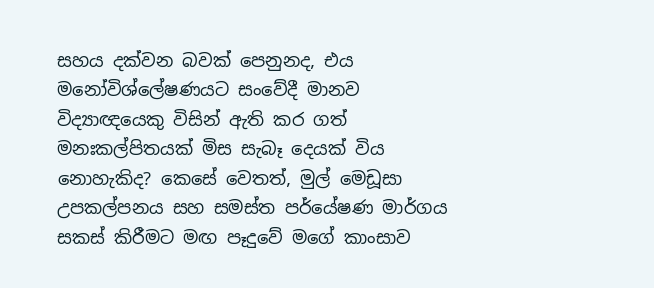සහය දක්වන බවක් පෙනුනද, එය මනෝවිශ්ලේෂණයට සංවේදී මානව විද්‍යාඥයෙකු විසින් ඇති කර ගත් මනඃකල්පිතයක් මිස සැබෑ දෙයක් විය නොහැකිද? කෙසේ වෙතත්, මුල් මෙඩූසා උපකල්පනය සහ සමස්ත පර්යේෂණ මාර්ගය සකස් කිරීමට මඟ පෑදුවේ මගේ කාංසාව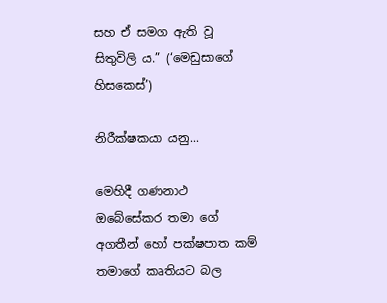සහ ඒ සමග ඇති වූ සිතුවිලි ය.” (‘මෙඩුසාගේ හිසකෙස්’)

නිරීක්ෂකයා යනු...

මෙහිදී ගණනාථ ඔබේසේකර තමා ගේ අගතීන් හෝ පක්ෂපාත කම් තමාගේ කෘතියට බල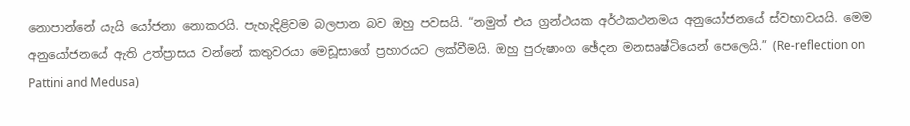නොපාන්නේ යැයි යෝජනා නොකරයි. පැහැදිළිවම බලපාන බව ඔහු පවසයි. “නමුත් එය ග්‍රන්ථයක අර්ථකථනමය අනුයෝජනයේ ස්වභාවයයි. මෙම අනුයෝජනයේ ඇති උත්ප්‍රාසය වන්නේ කතුවරයා මෙඩූසාගේ ප්‍රහාරයට ලක්වීමයි. ඔහු පුරුෂාංග ඡේදන මනසෘෂ්ටියෙන් පෙලෙයි.” (Re-reflection on Pattini and Medusa)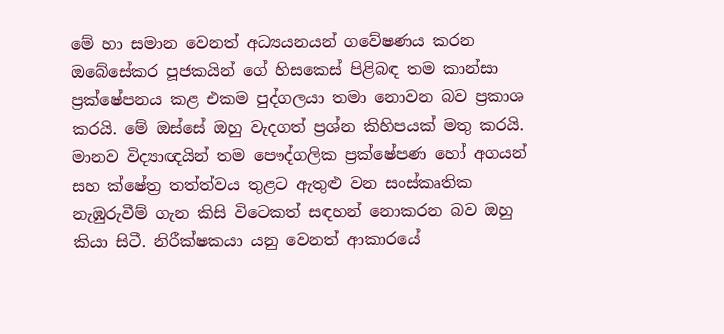මේ හා සමාන වෙනත් අධ්‍යයනයන් ගවේෂණය කරන ඔබේසේකර පූජකයින් ගේ හිසකෙස් පිළිබඳ තම කාන්සා ප්‍රක්ෂේපනය කළ එකම පුද්ගලයා තමා නොවන බව ප්‍රකාශ කරයි. මේ ඔස්සේ ඔහු වැදගත් ප්‍රශ්න කිහිපයක් මතු කරයි. මානව විද්‍යාඥයින් තම පෞද්ගලික ප්‍රක්ෂේපණ හෝ අගයන් සහ ක්ෂේත්‍ර තත්ත්වය තුළට ඇතුළු වන සංස්කෘතික නැඹුරුවීම් ගැන කිසි විටෙකත් සඳහන් නොකරන බව ඔහු කියා සිටී. නිරීක්ෂකයා යනු වෙනත් ආකාරයේ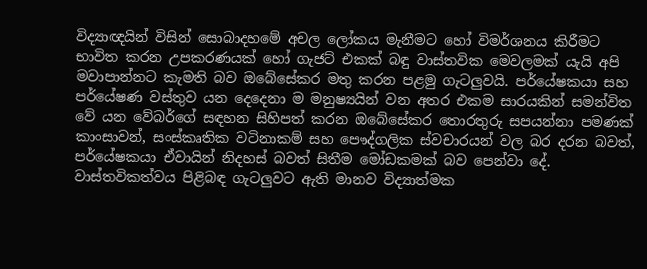විද්‍යාඥයින් විසින් සොබාදහමේ අචල ලෝකය මැනීමට හෝ විමර්ශනය කිරීමට භාවිත කරන උපකරණයක් හෝ ගැජට් එකක් බඳු වාස්තවික මෙවලමක් යැයි අපි මවාපාන්නට කැමති බව ඔබේසේකර මතු කරන පළමු ගැටලුවයි. පර්යේෂකයා සහ පර්යේෂණ වස්තුව යන දෙදෙනා ම මනුෂ්‍යයින් වන අතර එකම සාරයකින් සමන්විත වේ යන වේබර්ගේ සඳහන සිහිපත් කරන ඔබේසේකර තොරතුරු සපයන්නා පමණක් කාංසාවන්, සංස්කෘතික වටිනාකම් සහ පෞද්ගලික ස්වචාරයන් වල බර දරන බවත්, පර්යේෂකයා ඒවායින් නිදහස් බවත් සිතීම මෝඩකමක් බව පෙන්වා දේ. වාස්තවිකත්වය පිළිබඳ ගැටලුවට ඇති මානව විද්‍යාත්මක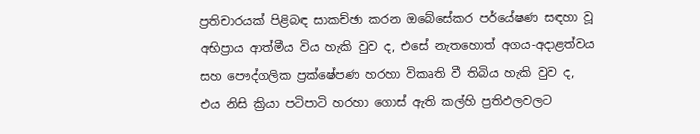ප්‍රතිචාරයක් පිළිබඳ සාකච්ඡා කරන ඔබේසේකර පර්යේෂණ සඳහා වූ අභිප්‍රාය ආත්මීය විය හැකි වුව ද, එසේ නැතහොත් අගය-අදාළත්වය සහ පෞද්ගලික ප්‍රක්ෂේපණ හරහා විකෘති වී තිබිය හැකි වුව ද, එය නිසි ක්‍රියා පටිපාටි හරහා ගොස් ඇති කල්හි ප්‍රතිඵලවලට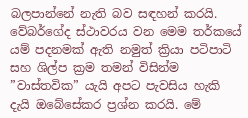බලපාන්නේ නැති බව සඳහන් කරයි. වේබර්ගේද ස්ථාවරය වන මෙම තර්කයේ යම් පදනමක් ඇති නමුත් ක්‍රියා පටිපාටි සහ ශිල්ප ක්‍රම තමන් විසින්ම ”වාස්තවික” යැයි අපට පැවසිය හැකි දැයි ඔබේසේකර ප්‍රශ්න කරයි. මේ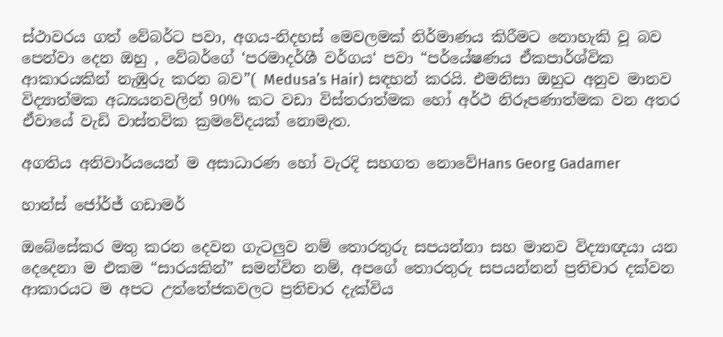ස්ථාවරය ගත් වේබර්ට පවා, අගය-නිදහස් මෙවලමක් නිර්මාණය කිරීමට නොහැකි වූ බව පෙන්වා දෙන ඔහු , වේබර්ගේ ‘පරමාදර්ශී වර්ගය‘ පවා “පර්යේෂණය ඒකපාර්ශ්වික ආකාරයකින් නැඹුරු කරන බව”( Medusa’s Hair) සඳහන් කරයි. එමනිසා ඔහුට අනුව මානව විද්‍යාත්මක අධ්‍යයනවලින් 90% කට වඩා විස්තරාත්මක හෝ අර්ථ නිරූපණාත්මක වන අතර ඒවායේ වැඩි වාස්තවික ක්‍රමවේදයක් නොමැත.

අගතිය අනිවාර්යයෙන් ම අසාධාරණ හෝ වැරදි සහගත නොවේHans Georg Gadamer

හාන්ස් ජෝර්ජ් ගඩාමර්

ඔබේසේකර මතු කරන දෙවන ගැටලුව නම් තොරතුරු සපයන්නා සහ මානව විද්‍යාඥයා යන දෙදෙනා ම එකම “සාරයකින්” සමන්විත නම්, අපගේ තොරතුරු සපයන්නන් ප්‍රතිචාර දක්වන ආකාරයට ම අපට උත්තේජකවලට ප්‍රතිචාර දැක්විය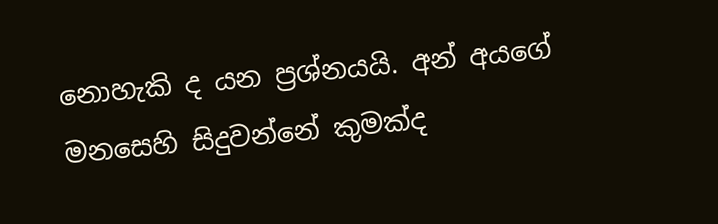නොහැකි ද යන ප්‍රශ්නයයි. අන් අයගේ මනසෙහි සිදුවන්නේ කුමක්ද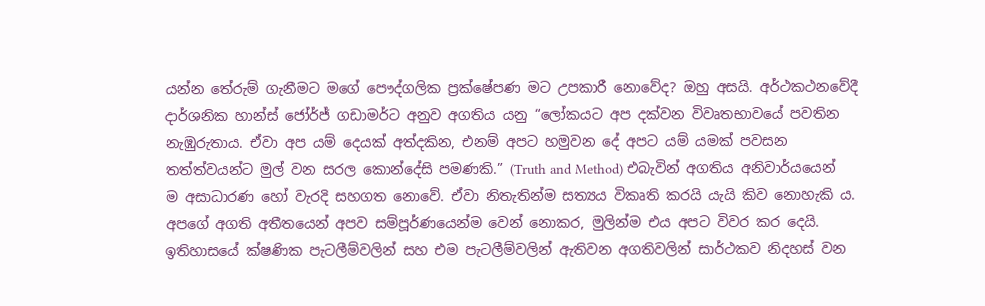යන්න තේරුම් ගැනීමට මගේ පෞද්ගලික ප්‍රක්ෂේපණ මට උපකාරී නොවේද? ඔහු අසයි. අර්ථකථනවේදී දාර්ශනික හාන්ස් ජෝර්ජ් ගඩාමර්ට අනුව අගතිය යනු “ලෝකයට අප දක්වන විවෘතභාවයේ පවතින නැඹුරුතාය. ඒවා අප යම් දෙයක් අත්දකින, එනම් අපට හමුවන දේ අපට යම් යමක් පවසන තත්ත්වයන්ට මුල් වන සරල කොන්දේසි පමණකි.” (Truth and Method) එබැවින් අගතිය අනිවාර්යයෙන් ම අසාධාරණ හෝ වැරදි සහගත නොවේ. ඒවා නිතැතින්ම සත්‍යය විකෘති කරයි යැයි කිව නොහැකි ය. අපගේ අගති අතීතයෙන් අපව සම්පූර්ණයෙන්ම වෙන් නොකර, මුලින්ම එය අපට විවර කර දෙයි. ඉතිහාසයේ ක්ෂණික පැටලීම්වලින් සහ එම පැටලීම්වලින් ඇතිවන අගතිවලින් සාර්ථකව නිදහස් වන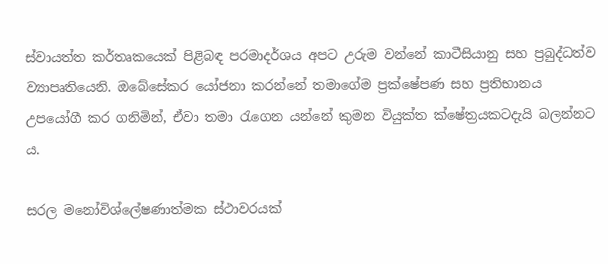ස්වායත්ත කර්තෘකයෙක් පිළිබඳ පරමාදර්ශය අපට උරුම වන්නේ කාටීසියානු සහ ප්‍රබුද්ධත්ව ව්‍යාපෘතියෙනි. ඔබේසේකර යෝජනා කරන්නේ තමාගේම ප්‍රක්ෂේපණ සහ ප්‍රතිභානය උපයෝගී කර ගනිමින්, ඒවා තමා රැගෙන යන්නේ කුමන වියුක්ත ක්ෂේත්‍රයකටදැයි බලන්නට ය.

සරල මනෝවිශ්ලේෂණාත්මක ස්ථාවරයක්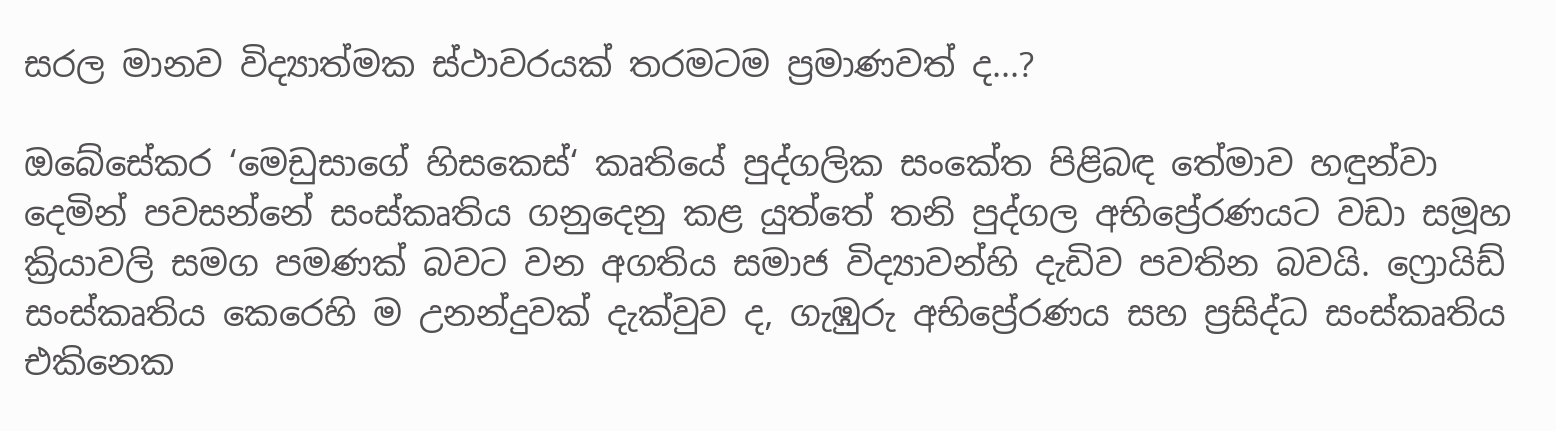සරල මානව විද්‍යාත්මක ස්ථාවරයක් තරමටම ප්‍රමාණවත් ද...?

ඔබේසේකර ‘මෙඩුසාගේ හිසකෙස්‘ කෘතියේ පුද්ගලික සංකේත පිළිබඳ තේමාව හඳුන්වා දෙමින් පවසන්නේ සංස්කෘතිය ගනුදෙනු කළ යුත්තේ තනි පුද්ගල අභිප්‍රේරණයට වඩා සමූහ ක්‍රියාවලි සමග පමණක් බවට වන අගතිය සමාජ විද්‍යාවන්හි දැඩිව පවතින බවයි. ෆ්‍රොයිඩ් සංස්කෘතිය කෙරෙහි ම උනන්දුවක් දැක්වුව ද, ගැඹුරු අභිප්‍රේරණය සහ ප්‍රසිද්ධ සංස්කෘතිය එකිනෙක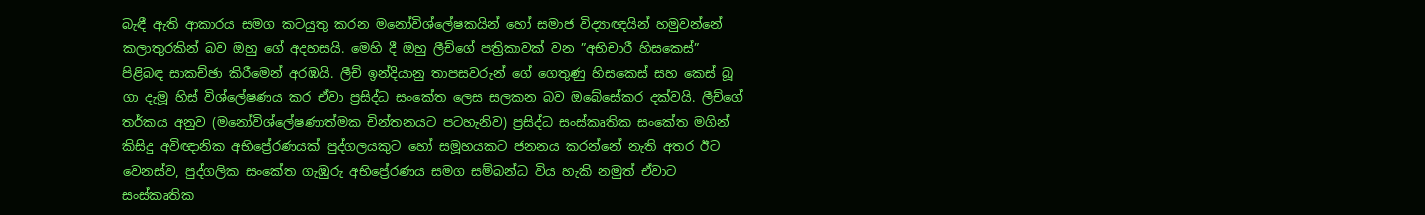බැඳී ඇති ආකාරය සමග කටයුතු කරන මනෝවිශ්ලේෂකයින් හෝ සමාජ විද්‍යාඥයින් හමුවන්නේ කලාතුරකින් බව ඔහු ගේ අදහසයි. මෙහි දී ඔහු ලීච්ගේ පත්‍රිකාවක් වන ”අභිචාරී හිසකෙස්” පිළිබඳ සාකච්ඡා කිරීමෙන් අරඹයි. ලීච් ඉන්දියානු තාපසවරුන් ගේ ගෙතුණු හිසකෙස් සහ කෙස් බූ ගා දැමූ හිස් විශ්ලේෂණය කර ඒවා ප්‍රසිද්ධ සංකේත ලෙස සලකන බව ඔබේසේකර දක්වයි. ලීච්ගේ තර්කය අනුව (මනෝවිශ්ලේෂණාත්මක චින්තනයට පටහැනිව) ප්‍රසිද්ධ සංස්කෘතික සංකේත මගින් කිසිදු අවිඥානික අභිප්‍රේරණයක් පුද්ගලයකුට හෝ සමූහයකට ජනනය කරන්නේ නැති අතර ඊට වෙනස්ව, පුද්ගලික සංකේත ගැඹුරු අභිප්‍රේරණය සමග සම්බන්ධ විය හැකි නමුත් ඒවාට සංස්කෘතික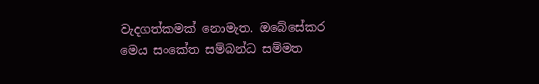වැදගත්කමක් නොමැත. ඔබේසේකර මෙය සංකේත සම්බන්ධ සම්මත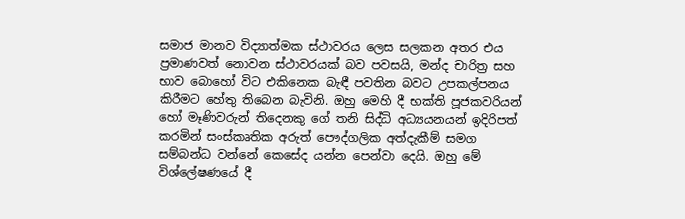සමාජ මානව විද්‍යාත්මක ස්ථාවරය ලෙස සලකන අතර එය ප්‍රමාණවත් නොවන ස්ථාවරයක් බව පවසයි, මන්ද චාරිත්‍ර සහ භාව බොහෝ විට එකිනෙක බැඳී පවතින බවට උපකල්පනය කිරීමට හේතු තිබෙන බැවිනි. ඔහු මෙහි දී භක්ති පූජකවරියන් හෝ මෑණිවරුන් තිදෙනකු ගේ තනි සිද්ධි අධ්‍යයනයන් ඉදිරිපත් කරමින් සංස්කෘතික අරුත් පෞද්ගලික අත්දැකීම් සමග සම්බන්ධ වන්නේ කෙසේද යන්න පෙන්වා දෙයි. ඔහු මේ විශ්ලේෂණයේ දී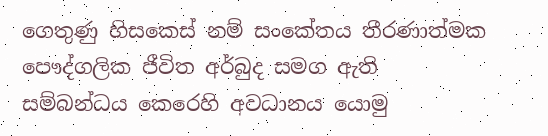ගෙතුණු හිසකෙස් නම් සංකේතය තීරණාත්මක පෞද්ගලික ජීවිත අර්බුද සමග ඇති සම්බන්ධය කෙරෙහි අවධානය යොමු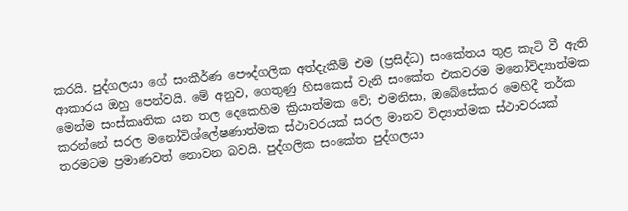කරයි. පුද්ගලයා ගේ සංකීර්ණ පෞද්ගලික අත්දැකීම් එම (ප්‍රසිද්ධ) සංකේතය තුළ කැටි වී ඇති ආකාරය ඔහු පෙන්වයි. මේ අනුව, ගෙතුණු හිසකෙස් වැනි සංකේත එකවරම මනෝවිද්‍යාත්මක මෙන්ම සංස්කෘතික යන තල දෙකෙහිම ක්‍රියාත්මක වේ; එමනිසා, ඔබේසේකර මෙහිදී තර්ක කරන්නේ සරල මනෝවිශ්ලේෂණාත්මක ස්ථාවරයක් සරල මානව විද්‍යාත්මක ස්ථාවරයක් තරමටම ප්‍රමාණවත් නොවන බවයි. පුද්ගලික සංකේත පුද්ගලයා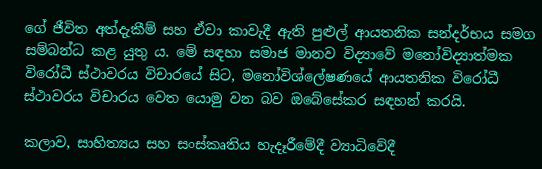ගේ ජීවිත අත්දැකීම් සහ ඒවා කාවැදී ඇති පුළුල් ආයතනික සන්දර්භය සමග සම්බන්ධ කළ යුතු ය. මේ සඳහා සමාජ මානව විද්‍යාවේ මනෝවිද්‍යාත්මක විරෝධී ස්ථාවරය විචාරයේ සිට, මනෝවිශ්ලේෂණයේ ආයතනික විරෝධී ස්ථාවරය විචාරය වෙත යොමු වන බව ඔබේසේකර සඳහන් කරයි.

කලාව, සාහිත්‍යය සහ සංස්කෘතිය හැදෑරීමේදී ව්‍යාධිවේදී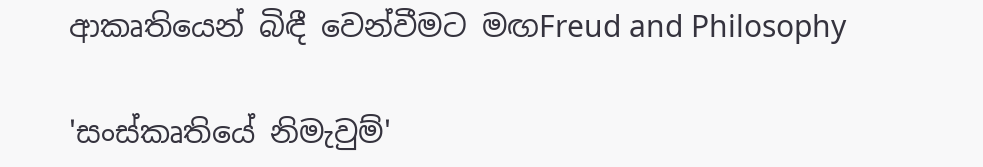ආකෘතියෙන් බිඳී වෙන්වීමට මඟFreud and Philosophy

'සංස්කෘතියේ නිමැවුම්'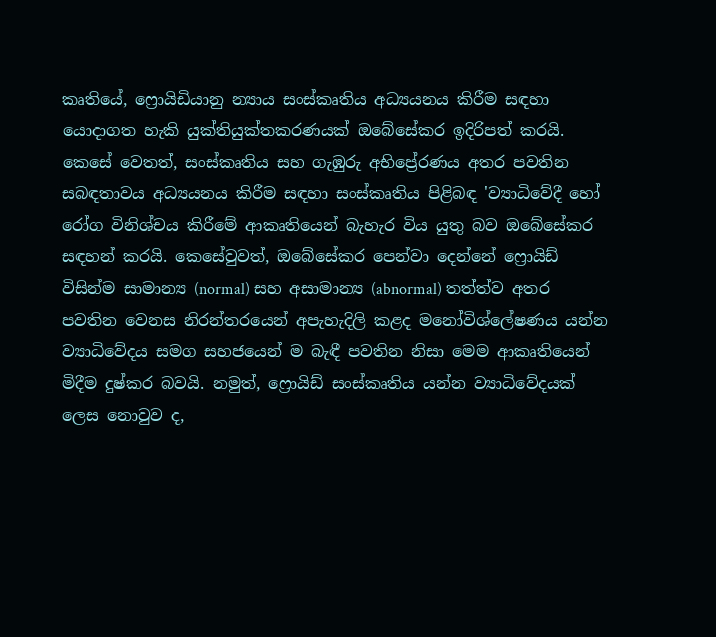කෘතියේ, ෆ්‍රොයිඩියානු න්‍යාය සංස්කෘතිය අධ්‍යයනය කිරීම සඳහා යොදාගත හැකි යුක්තියුක්තකරණයක් ඔබේසේකර ඉදිරිපත් කරයි. කෙසේ වෙතත්, සංස්කෘතිය සහ ගැඹුරු අභිප්‍රේරණය අතර පවතින සබඳතාවය අධ්‍යයනය කිරීම සඳහා සංස්කෘතිය පිළිබඳ 'ව්‍යාධිවේදී හෝ රෝග විනිශ්චය කිරීමේ ආකෘතියෙන් බැහැර විය යුතු බව ඔබේසේකර සඳහන් කරයි. කෙසේවුවත්, ඔබේසේකර පෙන්වා දෙන්නේ ෆ්‍රොයිඩ් විසින්ම සාමාන්‍ය (normal) සහ අසාමාන්‍ය (abnormal) තත්ත්ව අතර පවතින වෙනස නිරන්තරයෙන් අපැහැදිලි කළද මනෝවිශ්ලේෂණය යන්න ව්‍යාධිවේදය සමග සහජයෙන් ම බැඳී පවතින නිසා මෙම ආකෘතියෙන් මිදීම දුෂ්කර බවයි. නමුත්, ෆ්‍රොයිඩ් සංස්කෘතිය යන්න ව්‍යාධිවේදයක් ලෙස නොවුව ද,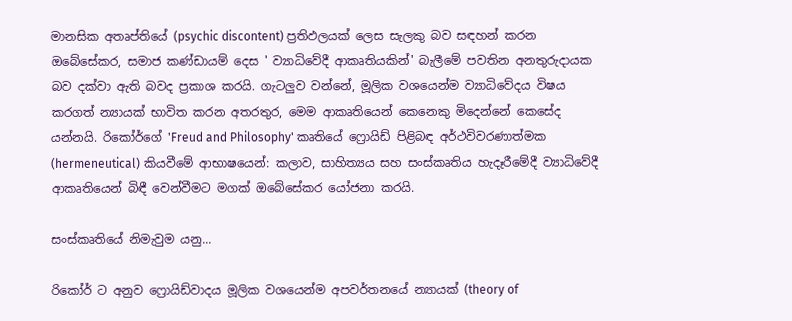මානසික අතෘප්තියේ (psychic discontent) ප්‍රතිඵලයක් ලෙස සැලකු බව සඳහන් කරන ඔබේසේකර, සමාජ කණ්ඩායම් දෙස ' ව්‍යාධිවේදී ආකෘතියකින්' බැලීමේ පවතින අනතුරුදායක බව දක්වා ඇති බවද ප්‍රකාශ කරයි. ගැටලුව වන්නේ, මූලික වශයෙන්ම ව්‍යාධිවේදය විෂය කරගත් න්‍යායක් භාවිත කරන අතරතුර, මෙම ආකෘතියෙන් කෙනෙකු මිදෙන්නේ කෙසේද යන්නයි. රිකෝර්ගේ 'Freud and Philosophy' කෘතියේ ෆ්‍රොයිඩ් පිළිබඳ අර්ථවිවරණාත්මක (hermeneutical) කියවීමේ ආභාෂයෙන්: කලාව, සාහිත්‍යය සහ සංස්කෘතිය හැදෑරීමේදී ව්‍යාධිවේදී ආකෘතියෙන් බිඳී වෙන්වීමට මගක් ඔබේසේකර යෝජනා කරයි.

සංස්කෘතියේ නිමැවුම යනු...

රිකෝර් ට අනුව ෆ්‍රොයිඩ්වාදය මූලික වශයෙන්ම අපවර්තනයේ න්‍යායක් (theory of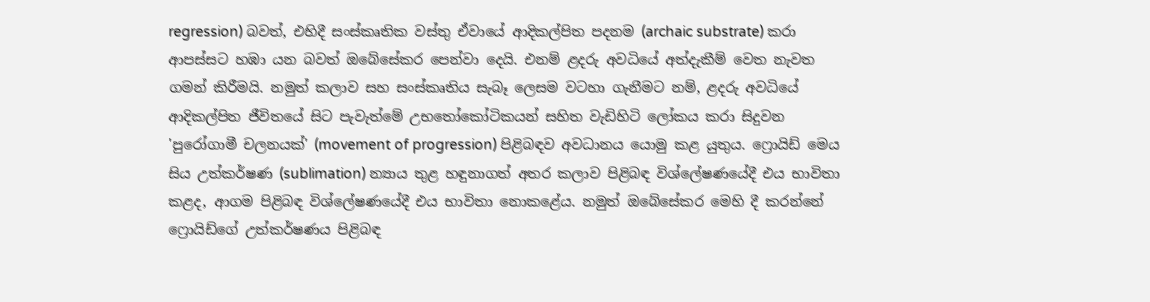regression) බවත්, එහිදී සංස්කෘතික වස්තු ඒවායේ ආදිකල්පිත පදනම (archaic substrate) කරා ආපස්සට හඹා යන බවත් ඔබේසේකර පෙන්වා දෙයි. එනම් ළදරු අවධියේ අත්දැකීම් වෙත නැවත ගමන් කිරීමයි. නමුත් කලාව සහ සංස්කෘතිය සැබෑ ලෙසම වටහා ගැනීමට නම්, ළදරු අවධියේ ආදිකල්පිත ජීවිතයේ සිට පැවැත්මේ උභතෝකෝටිකයන් සහිත වැඩිහිටි ලෝකය කරා සිදුවන 'පුරෝගාමී චලනයක්' (movement of progression) පිළිබඳව අවධානය යොමු කළ යුතුය. ෆ්‍රොයිඩ් මෙය සිය උත්කර්ෂණ (sublimation) න්‍යාය තුළ හඳුනාගත් අතර කලාව පිළිබඳ විශ්ලේෂණයේදී එය භාවිතා කළද, ආගම පිළිබඳ විශ්ලේෂණයේදී එය භාවිතා නොකළේය. නමුත් ඔබේසේකර මෙහි දී කරන්නේ ෆ්‍රොයිඩ්ගේ උත්කර්ෂණය පිළිබඳ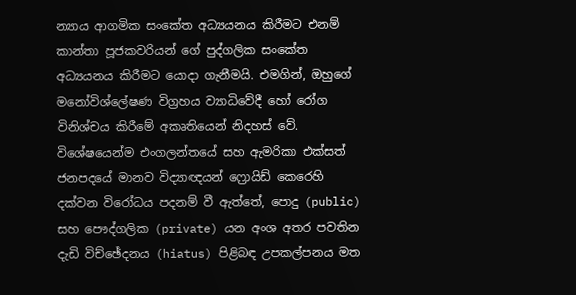න්‍යාය ආගමික සංකේත අධ්‍යයනය කිරීමට එනම් කාන්තා පූජකවරියන් ගේ පුද්ගලික සංකේත අධ්‍යයනය කිරීමට යොදා ගැනීමයි. එමගින්, ඔහුගේ මනෝවිශ්ලේෂණ විග්‍රහය ව්‍යාධිවේදී හෝ රෝග විනිශ්චය කිරීමේ අකෘතියෙන් නිදහස් වේ. විශේෂයෙන්ම එංගලන්තයේ සහ ඇමරිකා එක්සත් ජනපදයේ මානව විද්‍යාඥයන් ෆ්‍රොයිඩ් කෙරෙහි දක්වන විරෝධය පදනම් වී ඇත්තේ, පොදු (public) සහ පෞද්ගලික (private) යන අංශ අතර පවතින දැඩි විච්ඡේදනය (hiatus) පිළිබඳ උපකල්පනය මත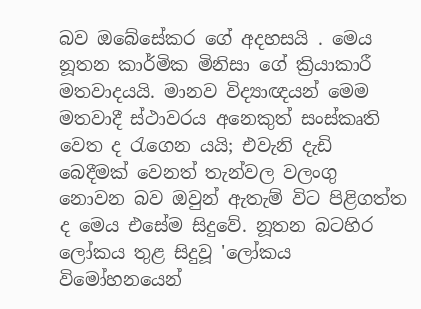බව ඔබේසේකර ගේ අදහසයි . මෙය නූතන කාර්මික මිනිසා ගේ ක්‍රියාකාරී මතවාදයයි. මානව විද්‍යාඥයන් මෙම මතවාදී ස්ථාවරය අනෙකුත් සංස්කෘති වෙත ද රැගෙන යයි; එවැනි දැඩි බෙදීමක් වෙනත් තැන්වල වලංගු නොවන බව ඔවුන් ඇතැම් විට පිළිගත්ත ද මෙය එසේම සිදුවේ. නූතන බටහිර ලෝකය තුළ සිදුවූ 'ලෝකය විමෝහනයෙන්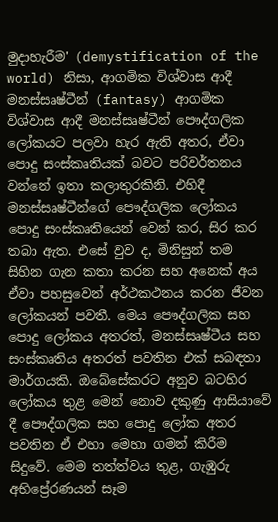මුදාහැරීම' (demystification of the world) නිසා, ආගමික විශ්වාස ආදී මනස්සෘෂ්ටීන් (fantasy) ආගමික විශ්වාස ආදී මනස්සෘෂ්ටීන් පෞද්ගලික ලෝකයට පලවා හැර ඇති අතර, ඒවා පොදු සංස්කෘතියක් බවට පරිවර්තනය වන්නේ ඉතා කලාතුරකිනි. එහිදී මනස්සෘෂ්ටීන්ගේ පෞද්ගලික ලෝකය පොදු සංස්කෘතියෙන් වෙන් කර, සිර කර තබා ඇත. එසේ වුව ද, මිනිසුන් තම සිහින ගැන කතා කරන සහ අනෙක් අය ඒවා පහසුවෙන් අර්ථකථනය කරන ජීවන ලෝකයන් පවතී. මෙය පෞද්ගලික සහ පොදු ලෝකය අතරත්, මනස්සෘෂ්ටීය සහ සංස්කෘතිය අතරත් පවතින එක් සබඳතා මාර්ගයකි. ඔබේසේකරට අනුව බටහිර ලෝකය තුළ මෙන් නොව දකුණු ආසියාවේ දී පෞද්ගලික සහ පොදු ලෝක අතර පවතින ඒ එහා මෙහා ගමන් කිරීම සිදුවේ. මෙම තත්ත්වය තුළ, ගැඹුරු අභිප්‍රේරණයන් සෑම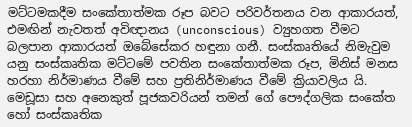මට්ටමකදීම සංකේතාත්මක රූප බවට පරිවර්තනය වන ආකාරයත්, එමඟින් නැවතත් අවිඥානය (unconscious) ව්‍යුහගත වීමට බලපාන ආකාරයත් ඔබේසේකර හඳුනා ගනී. සංස්කෘතියේ නිමැවුම යනු සංස්කෘතික මට්ටමේ පවතින සංකේතාත්මක රූප, මිනිස් මනස හරහා නිර්මාණය වීමේ සහ ප්‍රතිනිර්මාණය වීමේ ක්‍රියාවලිය යි. මෙඩූසා සහ අනෙකුත් පූජකවරියන් තමන් ගේ පෞද්ගලික සංකේත හෝ සංස්කෘතික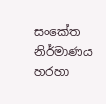සංකේත නිර්මාණය හරහා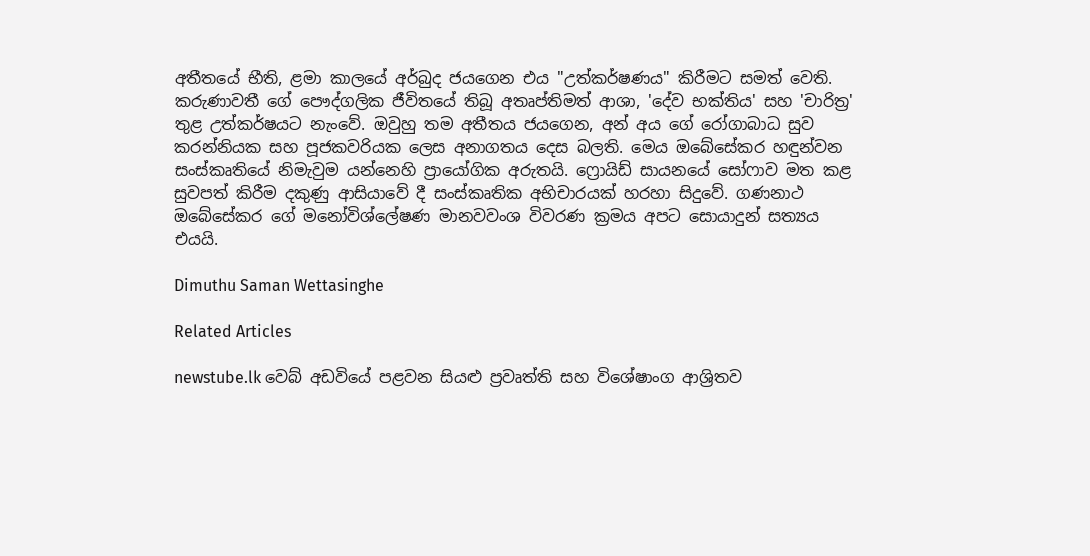අතීතයේ භීති, ළමා කාලයේ අර්බුද ජයගෙන එය "උත්කර්ෂණය" කිරීමට සමත් වෙති. කරුණාවතී ගේ පෞද්ගලික ජීවිතයේ තිබූ අතෘප්තිමත් ආශා, 'දේව භක්තිය' සහ 'චාරිත්‍ර' තුළ උත්කර්ෂයට නැංවේ. ඔවුහු තම අතීතය ජයගෙන, අන් අය ගේ රෝගාබාධ සුව කරන්නියක සහ පූජකවරියක ලෙස අනාගතය දෙස බලති. මෙය ඔබේසේකර හඳුන්වන සංස්කෘතියේ නිමැවුම යන්නෙහි ප්‍රායෝගික අරුතයි. ෆ්‍රොයිඩ් සායනයේ සෝෆාව මත කළ සුවපත් කිරීම දකුණු ආසියාවේ දී සංස්කෘතික අභිචාරයක් හරහා සිදුවේ. ගණනාථ ඔබේසේකර ගේ මනෝවිශ්ලේෂණ මානවවංශ විවරණ ක්‍රමය අපට සොයාදුන් සත්‍යය එයයි.

Dimuthu Saman Wettasinghe

Related Articles

newstube.lk වෙබ් අඩවියේ පළවන සියළු ප්‍රවෘත්ති සහ විශේෂාංග ආශ්‍රිතව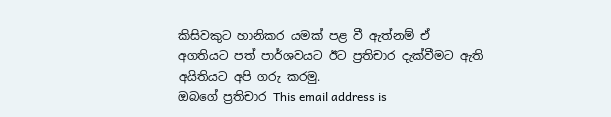කිසිවකුට හානිකර යමක් පළ වී ඇත්නම් ඒ අගතියට පත් පාර්ශවයට ඊට ප්‍රතිචාර දැක්වීමට ඇති අයිතියට අපි ගරු කරමු.
ඔබගේ ප්‍රතිචාර This email address is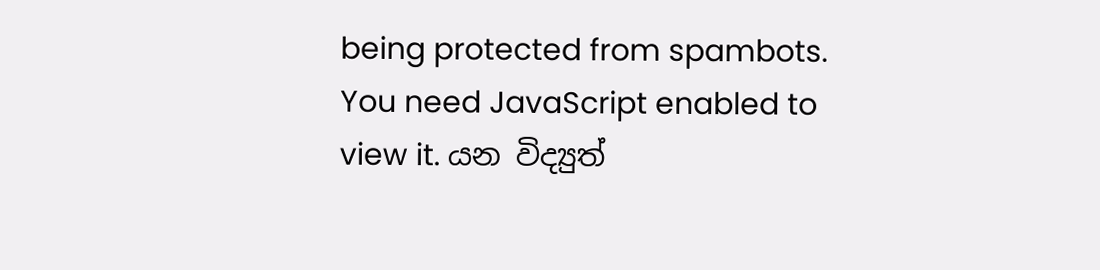being protected from spambots. You need JavaScript enabled to view it. යන විද්‍යුත්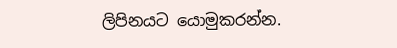ලිපිනයට යොමුකරන්න.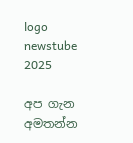logo newstube 2025

අප ගැන අමතන්න